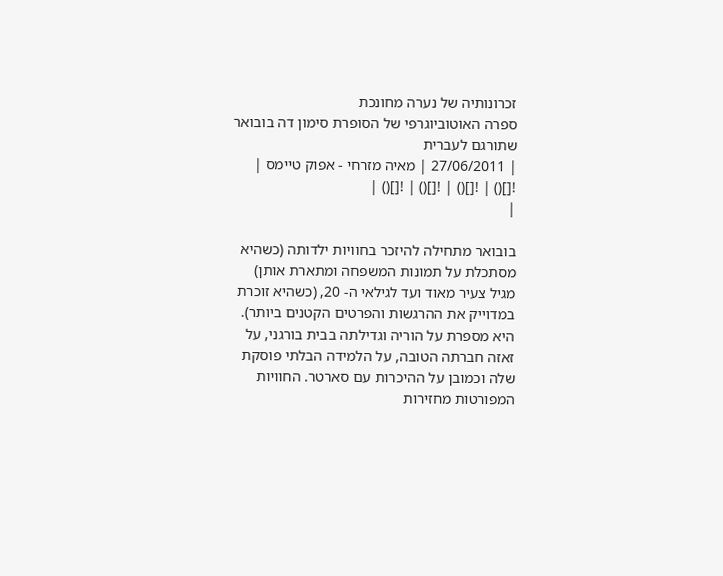זכרונותיה של נערה מחונכת
ספרה האוטוביוגרפי של הסופרת סימון דה בובואר שתורגם לעברית
| 27/06/2011 | מאיה מזרחי - אפוק טיימס |
![]() | ![]() | ![]() | ![]() |
|

בובואר מתחילה להיזכר בחוויות ילדותה (כשהיא מסתכלת על תמונות המשפחה ומתארת אותן) מגיל צעיר מאוד ועד לגילאי ה- 20, (כשהיא זוכרת במדוייק את ההרגשות והפרטים הקטנים ביותר). היא מספרת על הוריה וגדילתה בבית בורגני, על זאזה חברתה הטובה, על הלמידה הבלתי פוסקת שלה וכמובן על ההיכרות עם סארטר. החוויות המפורטות מחזירות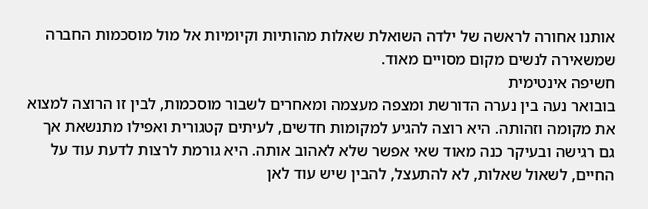אותנו אחורה לראשה של ילדה השואלת שאלות מהותיות וקיומיות אל מול מוסכמות החברה שמשאירה לנשים מקום מסויים מאוד.
חשיפה אינטימית
בובואר נעה בין נערה הדורשת ומצפה מעצמה ומאחרים לשבור מוסכמות, לבין זו הרוצה למצוא את מקומה וזהותה. היא רוצה להגיע למקומות חדשים, לעיתים קטגורית ואפילו מתנשאת אך גם רגישה ובעיקר כנה מאוד שאי אפשר שלא לאהוב אותה. היא גורמת לרצות לדעת עוד על החיים, לשאול שאלות, לא להתעצל, להבין שיש עוד לאן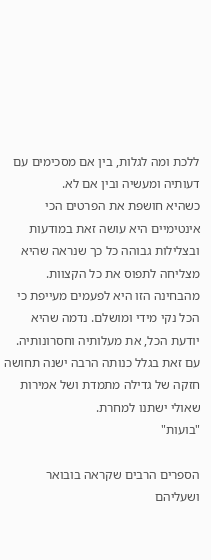ללכת ומה לגלות, בין אם מסכימים עם דעותיה ומעשיה ובין אם לא.
כשהיא חושפת את הפרטים הכי אינטימיים היא עושה זאת במודעות ובצלילות גבוהה כל כך שנראה שהיא מצליחה לתפוס את כל הקצוות. מהבחינה הזו היא לפעמים מעייפת כי הכל נקי מידי ומושלם. נדמה שהיא יודעת הכל, את מעלותיה וחסרונותיה. עם זאת בגלל כנותה הרבה ישנה תחושה חזקה של גדילה מתמדת ושל אמירות שאולי ישתנו למחרת.
"בועות"

הספרים הרבים שקראה בובואר ושעליהם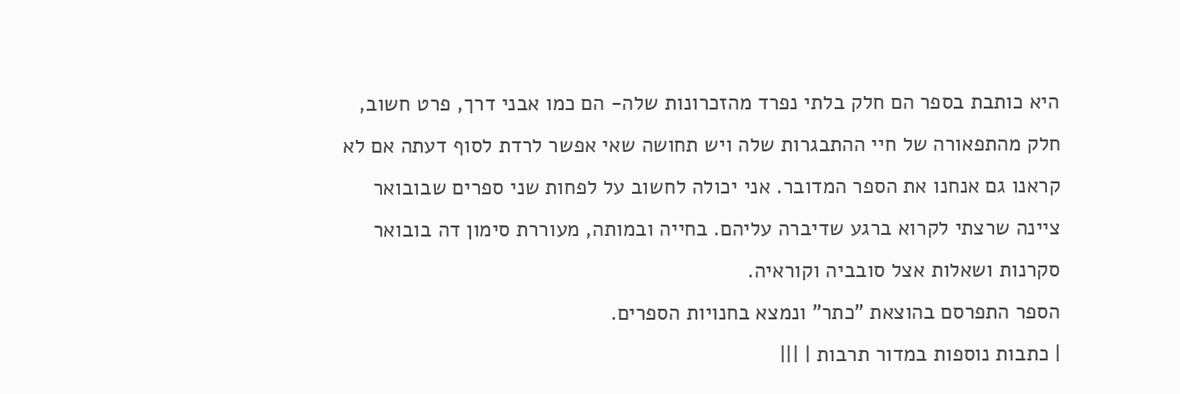היא כותבת בספר הם חלק בלתי נפרד מהזכרונות שלה- הם כמו אבני דרך, פרט חשוב, חלק מהתפאורה של חיי ההתבגרות שלה ויש תחושה שאי אפשר לרדת לסוף דעתה אם לא קראנו גם אנחנו את הספר המדובר. אני יכולה לחשוב על לפחות שני ספרים שבובואר ציינה שרצתי לקרוא ברגע שדיברה עליהם. בחייה ובמותה, מעוררת סימון דה בובואר סקרנות ושאלות אצל סובביה וקוראיה.
הספר התפרסם בהוצאת "כתר" ונמצא בחנויות הספרים.
| כתבות נוספות במדור תרבות | |||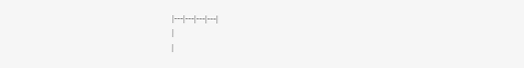|---|---|---|---|
|
|